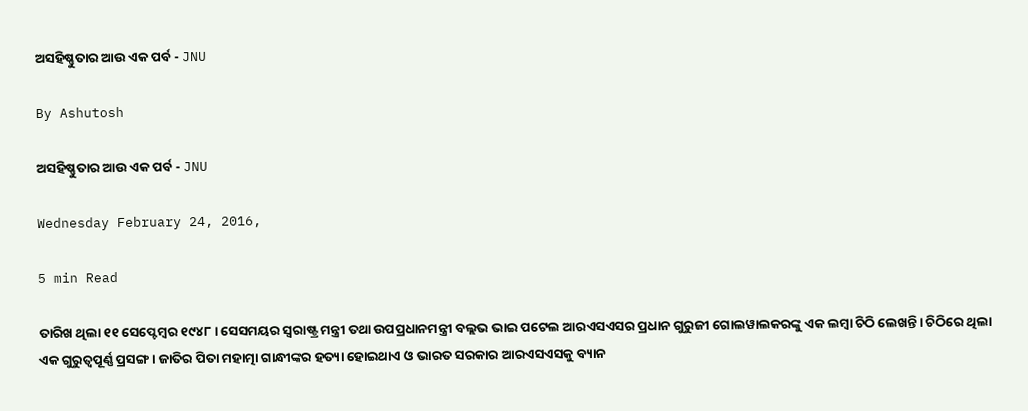ଅସହିଷ୍ଣୁତାର ଆଉ ଏକ ପର୍ବ - JNU

By Ashutosh

ଅସହିଷ୍ଣୁତାର ଆଉ ଏକ ପର୍ବ - JNU

Wednesday February 24, 2016,

5 min Read

ତାରିଖ ଥିଲା ୧୧ ସେପ୍ଟେମ୍ବର ୧୯୪୮। ସେସମୟର ସ୍ଵରାଷ୍ଟ୍ର ମନ୍ତ୍ରୀ ତଥା ଉପପ୍ରଧାନମନ୍ତ୍ରୀ ବଲ୍ଲଭ ଭାଇ ପଟେଲ ଆରଏସଏସର ପ୍ରଧାନ ଗୁରୁଜୀ ଗୋଲୱାଲକରଙ୍କୁ ଏକ ଲମ୍ବା ଚିଠି ଲେଖନ୍ତି। ଚିଠିରେ ଥିଲା ଏକ ଗୁରୁତ୍ଵପୂର୍ଣ୍ଣ ପ୍ରସଙ୍ଗ। ଜାତିର ପିତା ମହାତ୍ମା ଗାନ୍ଧୀଙ୍କର ହତ୍ୟା ହୋଇଥାଏ ଓ ଭାରତ ସରକାର ଆରଏସଏସକୁ ବ୍ୟାନ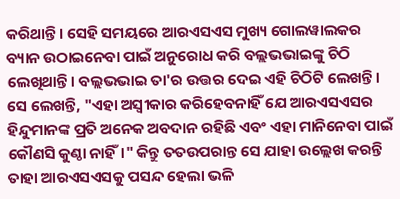କରିଥାନ୍ତି। ସେହି ସମୟରେ ଆରଏସଏସ ମୁଖ୍ୟ ଗୋଲୱାଲକର ବ୍ୟାନ ଉଠାଇନେବା ପାଇଁ ଅନୁରୋଧ କରି ବଲ୍ଲଭଭାଇଙ୍କୁ ଚିଠି ଲେଖିଥାନ୍ତି। ବଲ୍ଲଭଭାଇ ତା'ର ଉତ୍ତର ଦେଇ ଏହି ଚିଠିଟି ଲେଖନ୍ତି। ସେ ଲେଖନ୍ତି, "ଏହା ଅସ୍ଵୀକାର କରିହେବନାହିଁ ଯେ ଆରଏସଏସର ହିନ୍ଦୁମାନଙ୍କ ପ୍ରତି ଅନେକ ଅବଦାନ ରହିଛି ଏବଂ ଏହା ମାନିନେବା ପାଇଁ କୌଣସି କୁଣ୍ଠା ନାହିଁ।" କିନ୍ତୁ ତତଉପରାନ୍ତ ସେ ଯାହା ଉଲ୍ଲେଖ କରନ୍ତି ତାହା ଆରଏସଏସକୁ ପସନ୍ଦ ହେଲା ଭଳି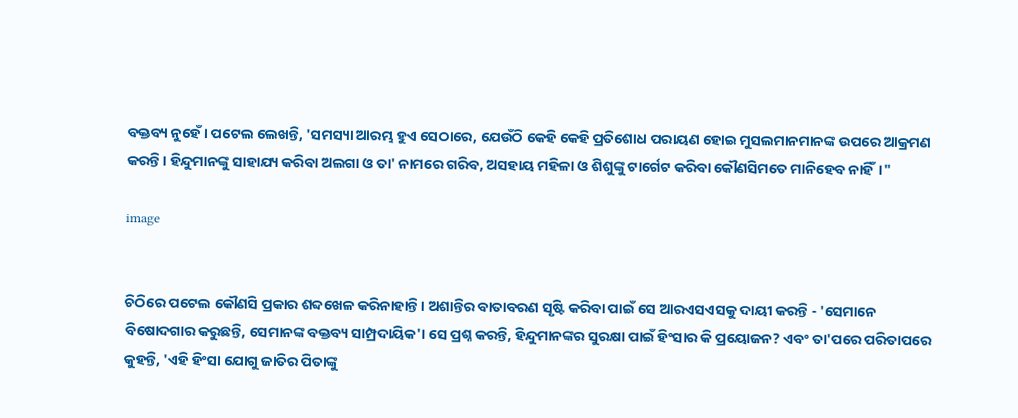ବକ୍ତବ୍ୟ ନୁହେଁ। ପଟେଲ ଲେଖନ୍ତି, 'ସମସ୍ୟା ଆରମ୍ଭ ହୁଏ ସେଠାରେ, ଯେଉଁଠି କେହି କେହି ପ୍ରତିଶୋଧ ପରାୟଣ ହୋଇ ମୁସଲମାନମାନଙ୍କ ଉପରେ ଆକ୍ରମଣ କରନ୍ତି। ହିନ୍ଦୁମାନଙ୍କୁ ସାହାଯ୍ୟ କରିବା ଅଲଗା ଓ ତା' ନାମରେ ଗରିବ, ଅସହାୟ ମହିଳା ଓ ଶିଶୁଙ୍କୁ ଟାର୍ଗେଟ କରିବା କୌଣସିମତେ ମାନିହେବ ନାହିଁ।"

image


ଚିଠିରେ ପଟେଲ କୌଣସି ପ୍ରକାର ଶବ୍ଦଖେଳ କରିନାହାନ୍ତି। ଅଶାନ୍ତିର ବାତାବରଣ ସୃଷ୍ଟି କରିବା ପାଇଁ ସେ ଆରଏସଏସକୁ ଦାୟୀ କରନ୍ତି - 'ସେମାନେ ବିଷୋଦଗାର କରୁଛନ୍ତି, ସେମାନଙ୍କ ବକ୍ତବ୍ୟ ସାମ୍ପ୍ରଦାୟିକ'। ସେ ପ୍ରଶ୍ନ କରନ୍ତି, ହିନ୍ଦୁମାନଙ୍କର ସୁରକ୍ଷା ପାଇଁ ହିଂସାର କି ପ୍ରୟୋଜନ? ଏବଂ ତା'ପରେ ପରିତାପରେ କୁହନ୍ତି, 'ଏହି ହିଂସା ଯୋଗୁ ଜାତିର ପିତାଙ୍କୁ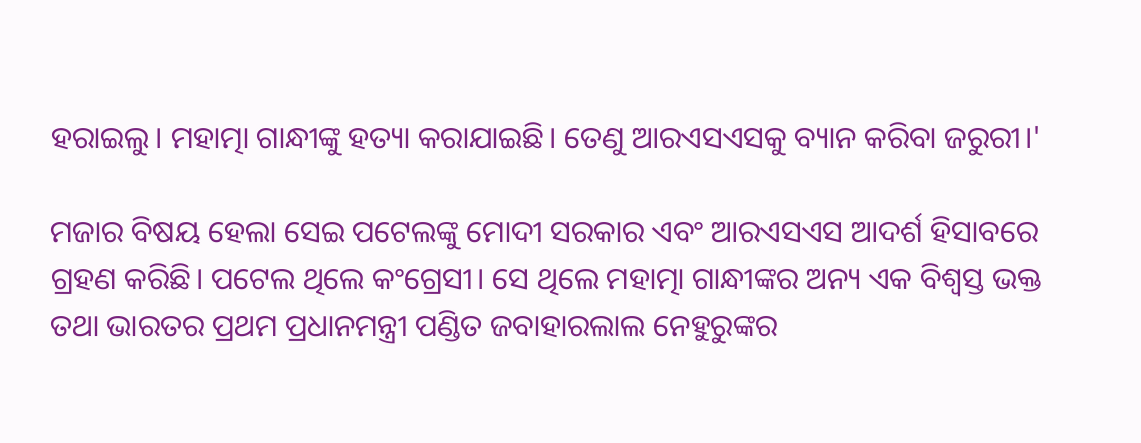ହରାଇଲୁ। ମହାତ୍ମା ଗାନ୍ଧୀଙ୍କୁ ହତ୍ୟା କରାଯାଇଛି। ତେଣୁ ଆରଏସଏସକୁ ବ୍ୟାନ କରିବା ଜରୁରୀ।'

ମଜାର ବିଷୟ ହେଲା ସେଇ ପଟେଲଙ୍କୁ ମୋଦୀ ସରକାର ଏବଂ ଆରଏସଏସ ଆଦର୍ଶ ହିସାବରେ ଗ୍ରହଣ କରିଛି। ପଟେଲ ଥିଲେ କଂଗ୍ରେସୀ। ସେ ଥିଲେ ମହାତ୍ମା ଗାନ୍ଧୀଙ୍କର ଅନ୍ୟ ଏକ ବିଶ୍ଵସ୍ତ ଭକ୍ତ ତଥା ଭାରତର ପ୍ରଥମ ପ୍ରଧାନମନ୍ତ୍ରୀ ପଣ୍ଡିତ ଜବାହାରଲାଲ ନେହୁରୁଙ୍କର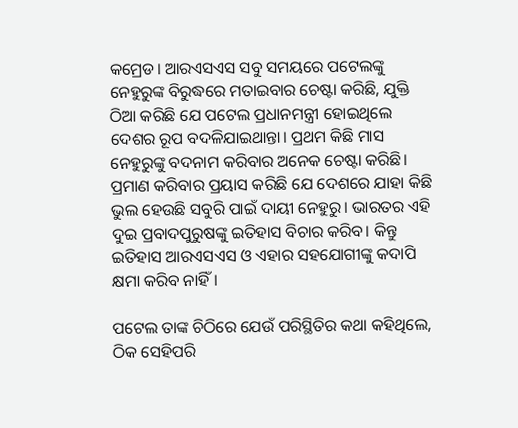କମ୍ରେଡ। ଆରଏସଏସ ସବୁ ସମୟରେ ପଟେଲଙ୍କୁ ନେହୁରୁଙ୍କ ବିରୁଦ୍ଧରେ ମତାଇବାର ଚେଷ୍ଟା କରିଛି, ଯୁକ୍ତି ଠିଆ କରିଛି ଯେ ପଟେଲ ପ୍ରଧାନମନ୍ତ୍ରୀ ହୋଇଥିଲେ ଦେଶର ରୂପ ବଦଳିଯାଇଥାନ୍ତା। ପ୍ରଥମ କିଛି ମାସ ନେହୁରୁଙ୍କୁ ବଦନାମ କରିବାର ଅନେକ ଚେଷ୍ଟା କରିଛି। ପ୍ରମାଣ କରିବାର ପ୍ରୟାସ କରିଛି ଯେ ଦେଶରେ ଯାହା କିଛି ଭୁଲ ହେଉଛି ସବୁରି ପାଇଁ ଦାୟୀ ନେହୁରୁ। ଭାରତର ଏହି ଦୁଇ ପ୍ରବାଦପୁରୁଷଙ୍କୁ ଇତିହାସ ବିଚାର କରିବ। କିନ୍ତୁ ଇତିହାସ ଆରଏସଏସ ଓ ଏହାର ସହଯୋଗୀଙ୍କୁ କଦାପି କ୍ଷମା କରିବ ନାହିଁ।

ପଟେଲ ତାଙ୍କ ଚିଠିରେ ଯେଉଁ ପରିସ୍ଥିତିର କଥା କହିଥିଲେ, ଠିକ ସେହିପରି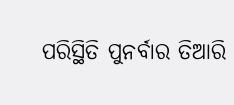ପରିସ୍ଥିତି ପୁନର୍ବାର ତିଆରି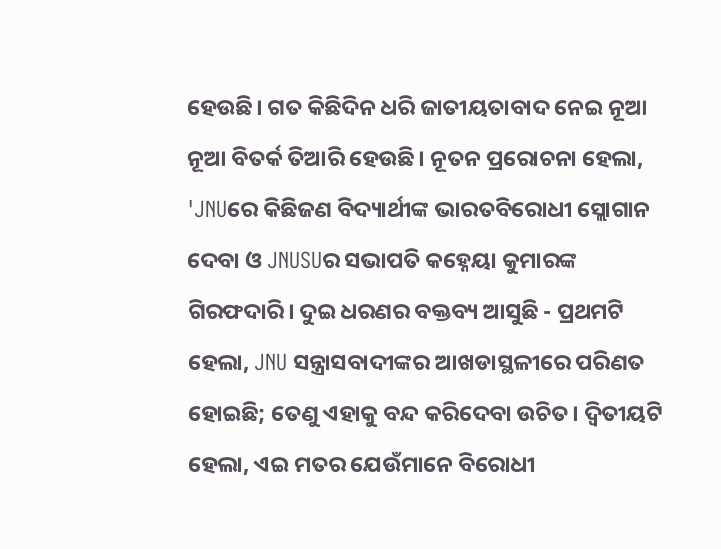ହେଉଛି। ଗତ କିଛିଦିନ ଧରି ଜାତୀୟତାବାଦ ନେଇ ନୂଆ ନୂଆ ବିତର୍କ ତିଆରି ହେଉଛି। ନୂତନ ପ୍ରରୋଚନା ହେଲା, 'JNUରେ କିଛିଜଣ ବିଦ୍ୟାର୍ଥୀଙ୍କ ଭାରତବିରୋଧୀ ସ୍ଲୋଗାନ ଦେବା ଓ JNUSUର ସଭାପତି କହ୍ନେୟା କୁମାରଙ୍କ ଗିରଫଦାରି। ଦୁଇ ଧରଣର ବକ୍ତବ୍ୟ ଆସୁଛି - ପ୍ରଥମଟି ହେଲା, JNU ସନ୍ତ୍ରାସବାଦୀଙ୍କର ଆଖଡାସ୍ଥଳୀରେ ପରିଣତ ହୋଇଛି; ତେଣୁ ଏହାକୁ ବନ୍ଦ କରିଦେବା ଉଚିତ। ଦ୍ଵିତୀୟଟି ହେଲା, ଏଇ ମତର ଯେଉଁମାନେ ବିରୋଧୀ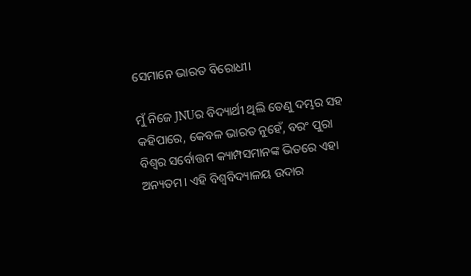ସେମାନେ ଭାରତ ବିରୋଧୀ।

ମୁଁ ନିଜେ JNUର ବିଦ୍ୟାର୍ଥୀ ଥିଲି ତେଣୁ ଦମ୍ଭର ସହ କହିପାରେ, କେବଳ ଭାରତ ନୁହେଁ, ବରଂ ପୁରା ବିଶ୍ଵର ସର୍ବୋତ୍ତମ କ୍ୟାମ୍ପସମାନଙ୍କ ଭିତରେ ଏହା ଅନ୍ୟତମ। ଏହି ବିଶ୍ଵବିଦ୍ୟାଳୟ ଉଦାର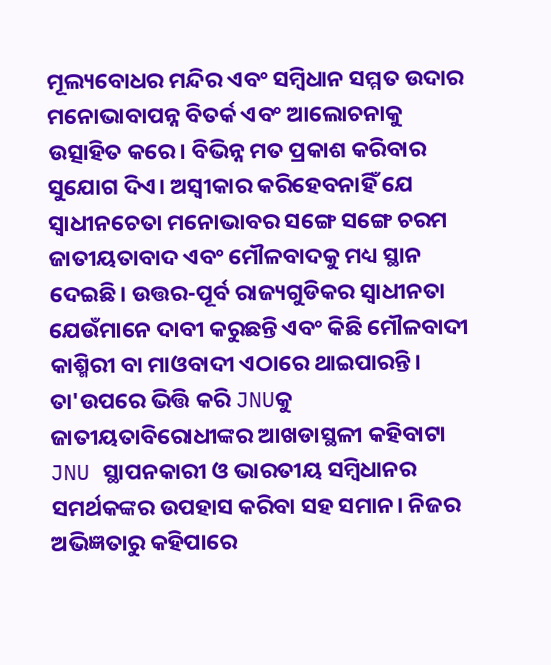ମୂଲ୍ୟବୋଧର ମନ୍ଦିର ଏବଂ ସମ୍ବିଧାନ ସମ୍ମତ ଉଦାର ମନୋଭାବାପନ୍ନ ବିତର୍କ ଏବଂ ଆଲୋଚନାକୁ ଉତ୍ସାହିତ କରେ। ବିଭିନ୍ନ ମତ ପ୍ରକାଶ କରିବାର ସୁଯୋଗ ଦିଏ। ଅସ୍ଵୀକାର କରିହେବନାହିଁ ଯେ ସ୍ଵାଧୀନଚେତା ମନୋଭାବର ସଙ୍ଗେ ସଙ୍ଗେ ଚରମ ଜାତୀୟତାବାଦ ଏବଂ ମୌଳବାଦକୁ ମଧ୍ୟ ସ୍ଥାନ ଦେଇଛି। ଉତ୍ତର-ପୂର୍ବ ରାଜ୍ୟଗୁଡିକର ସ୍ଵାଧୀନତା ଯେଉଁମାନେ ଦାବୀ କରୁଛନ୍ତି ଏବଂ କିଛି ମୌଳବାଦୀ କାଶ୍ମିରୀ ବା ମାଓବାଦୀ ଏଠାରେ ଥାଇପାରନ୍ତି। ତା'ଉପରେ ଭିତ୍ତି କରି JNUକୁ ଜାତୀୟତାବିରୋଧୀଙ୍କର ଆଖଡାସ୍ଥଳୀ କହିବାଟା JNU ସ୍ଥାପନକାରୀ ଓ ଭାରତୀୟ ସମ୍ବିଧାନର ସମର୍ଥକଙ୍କର ଉପହାସ କରିବା ସହ ସମାନ। ନିଜର ଅଭିଜ୍ଞତାରୁ କହିପାରେ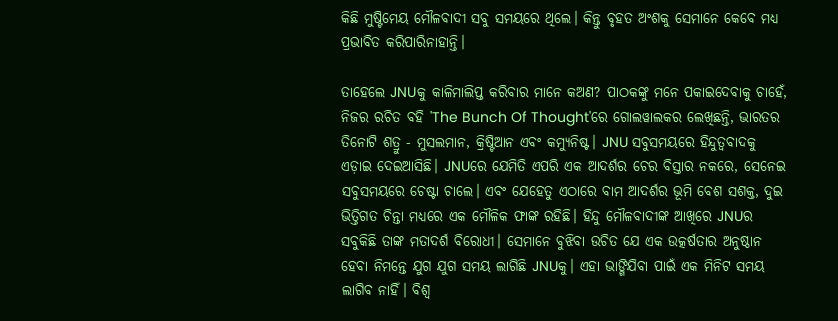କିଛି ମୁଷ୍ଟିମେୟ ମୌଳବାଦୀ ସବୁ ସମୟରେ ଥିଲେ। କିନ୍ତୁ ବୃହତ ଅଂଶକୁ ସେମାନେ କେବେ ମଧ୍ୟ ପ୍ରଭାବିତ କରିପାରିନାହାନ୍ତି।

ତାହେଲେ JNUକୁ କାଳିମାଲିପ୍ତ କରିବାର ମାନେ କଅଣ? ପାଠକଙ୍କୁ ମନେ ପକାଇଦେବାକୁ ଚାହେଁ, ନିଜର ରଚିତ ବହି 'The Bunch Of Thought'ରେ ଗୋଲୱାଲକର ଲେଖିଛନ୍ତି, ଭାରତର ତିନୋଟି ଶତ୍ରୁ - ମୁସଲମାନ, କ୍ରିଷ୍ଟିଆନ ଏବଂ କମ୍ୟୁନିଷ୍ଟ। JNU ସବୁସମୟରେ ହିନ୍ଦୁତ୍ଵବାଦକୁ ଏଡ଼ାଇ ଦେଇଆସିଛି। JNUରେ ଯେମିତି ଏପରି ଏକ ଆଦର୍ଶର ଚେର ବିସ୍ତାର ନକରେ, ସେନେଇ ସବୁସମୟରେ ଚେଷ୍ଟା ଚାଲେ। ଏବଂ ଯେହେତୁ ଏଠାରେ ବାମ ଆଦର୍ଶର ଭୂମି ବେଶ ସଶକ୍ତ, ଦୁଇ ଭିତ୍ତିଗତ ଚିନ୍ତା ମଧ୍ୟରେ ଏକ ମୌଳିକ ଫାଙ୍କ ରହିଛି। ହିନ୍ଦୁ ମୌଳବାଦୀଙ୍କ ଆଖିରେ JNUର ସବୁକିଛି ତାଙ୍କ ମତାଦର୍ଶ ବିରୋଧୀ। ସେମାନେ ବୁଝିବା ଉଚିତ ଯେ ଏକ ଉତ୍କର୍ଷତାର ଅନୁଷ୍ଠାନ ହେବା ନିମନ୍ତେ ଯୁଗ ଯୁଗ ସମୟ ଲାଗିଛି JNUକୁ। ଏହା ଭାଙ୍ଗିଯିବା ପାଇଁ ଏକ ମିନିଟ ସମୟ ଲାଗିବ ନାହିଁ। ବିଶ୍ଵ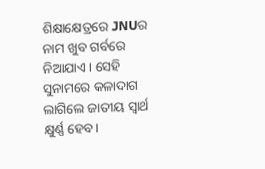ଶିକ୍ଷାକ୍ଷେତ୍ରରେ JNUର ନାମ ଖୁବ ଗର୍ବରେ ନିଆଯାଏ। ସେହି ସୁନାମରେ କଳାଦାଗ ଲାଗିଲେ ଜାତୀୟ ସ୍ଵାର୍ଥ କ୍ଷୁର୍ଣ୍ଣ ହେବ।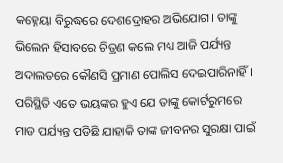କହ୍ନେୟା ବିରୁଦ୍ଧରେ ଦେଶଦ୍ରୋହର ଅଭିଯୋଗ। ତାଙ୍କୁ ଭିଲେନ ହିସାବରେ ଚିତ୍ରଣ କଲେ ମଧ୍ୟ ଆଜି ପର୍ଯ୍ୟନ୍ତ ଅଦାଲତରେ କୌଣସି ପ୍ରମାଣ ପୋଲିସ ଦେଇପାରିନାହିଁ। ପରିସ୍ଥିତି ଏତେ ଭୟଙ୍କର ହୁଏ ଯେ ତାଙ୍କୁ କୋର୍ଟରୁମରେ ମାଡ ପର୍ଯ୍ୟନ୍ତ ପଡିଛି ଯାହାକି ତାଙ୍କ ଜୀବନର ସୁରକ୍ଷା ପାଇଁ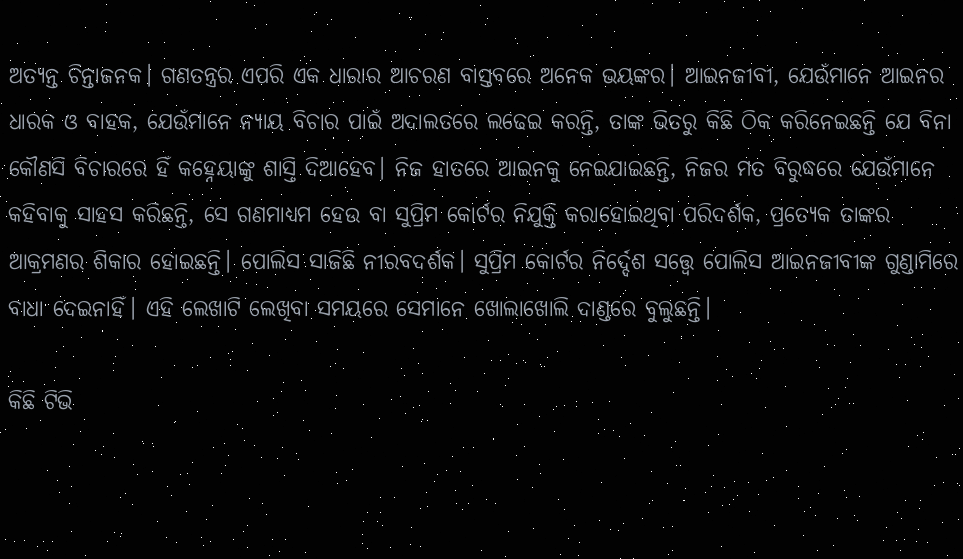ଅତ୍ୟନ୍ତ ଚିନ୍ତାଜନକ। ଗଣତନ୍ତ୍ରର ଏପରି ଏକ ଧାରାର ଆଚରଣ ବାସ୍ତବରେ ଅନେକ ଭୟଙ୍କର। ଆଇନଜୀବୀ, ଯେଉଁମାନେ ଆଇନର ଧାରକ ଓ ବାହକ, ଯେଉଁମାନେ ନ୍ୟାୟ ବିଚାର ପାଇଁ ଅଦାଲତରେ ଲଢେଇ କରନ୍ତି, ତାଙ୍କ ଭିତରୁ କିଛି ଠିକ କରିନେଇଛନ୍ତି ଯେ ବିନା କୌଣସି ବିଚାରରେ ହିଁ କହ୍ନେୟାଙ୍କୁ ଶାସ୍ତି ଦିଆହେବ। ନିଜ ହାତରେ ଆଇନକୁ ନେଇଯାଇଛନ୍ତି, ନିଜର ମତ ବିରୁଦ୍ଧରେ ଯେଉଁମାନେ କହିବାକୁ ସାହସ କରିଛନ୍ତି, ସେ ଗଣମାଧ୍ୟମ ହେଉ ବା ସୁପ୍ରିମ କୋର୍ଟର ନିଯୁକ୍ତି କରାହୋଇଥିବା ପରିଦର୍ଶକ, ପ୍ରତ୍ୟେକ ତାଙ୍କର ଆକ୍ରମଣର ଶିକାର ହୋଇଛନ୍ତି। ପୋଲିସ ସାଜିଛି ନୀରବଦର୍ଶକ। ସୁପ୍ରିମ କୋର୍ଟର ନିର୍ଦ୍ଦେଶ ସତ୍ତ୍ୱେ ପୋଲିସ ଆଇନଜୀବୀଙ୍କ ଗୁଣ୍ଡାମିରେ ବାଧା ଦେଇନାହିଁ। ଏହି ଲେଖାଟି ଲେଖିବା ସମୟରେ ସେମାନେ ଖୋଲାଖୋଲି ଦାଣ୍ଡରେ ବୁଲୁଛନ୍ତି।

କିଛି ଟିଭି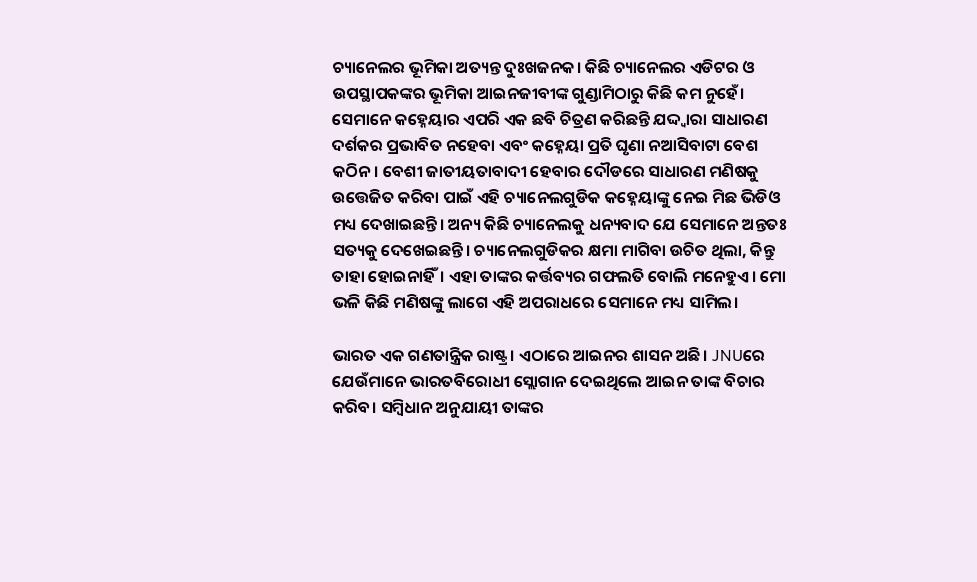ଚ୍ୟାନେଲର ଭୂମିକା ଅତ୍ୟନ୍ତ ଦୁଃଖଜନକ। କିଛି ଚ୍ୟାନେଲର ଏଡିଟର ଓ ଉପସ୍ଥାପକଙ୍କର ଭୂମିକା ଆଇନଜୀବୀଙ୍କ ଗୁଣ୍ଡାମିଠାରୁ କିଛି କମ ନୁହେଁ। ସେମାନେ କହ୍ନେୟାର ଏପରି ଏକ ଛବି ଚିତ୍ରଣ କରିଛନ୍ତି ଯଦ୍ଦ୍ଵାରା ସାଧାରଣ ଦର୍ଶକର ପ୍ରଭାବିତ ନହେବା ଏବଂ କହ୍ନେୟା ପ୍ରତି ଘୃଣା ନଆସିବାଟା ବେଶ କଠିନ। ବେଶୀ ଜାତୀୟତାବାଦୀ ହେବାର ଦୌଡରେ ସାଧାରଣ ମଣିଷକୁ ଉତ୍ତେଜିତ କରିବା ପାଇଁ ଏହି ଚ୍ୟାନେଲଗୁଡିକ କହ୍ନେୟାଙ୍କୁ ନେଇ ମିଛ ଭିଡିଓ ମଧ୍ୟ ଦେଖାଇଛନ୍ତି। ଅନ୍ୟ କିଛି ଚ୍ୟାନେଲକୁ ଧନ୍ୟବାଦ ଯେ ସେମାନେ ଅନ୍ତତଃ ସତ୍ୟକୁ ଦେଖେଇଛନ୍ତି। ଚ୍ୟାନେଲଗୁଡିକର କ୍ଷମା ମାଗିବା ଉଚିତ ଥିଲା, କିନ୍ତୁ ତାହା ହୋଇନାହିଁ। ଏହା ତାଙ୍କର କର୍ତ୍ତବ୍ୟର ଗଫଲତି ବୋଲି ମନେହୁଏ। ମୋ ଭଳି କିଛି ମଣିଷଙ୍କୁ ଲାଗେ ଏହି ଅପରାଧରେ ସେମାନେ ମଧ୍ୟ ସାମିଲ।

ଭାରତ ଏକ ଗଣତାନ୍ତ୍ରିକ ରାଷ୍ଟ୍ର। ଏଠାରେ ଆଇନର ଶାସନ ଅଛି। JNUରେ ଯେଉଁମାନେ ଭାରତବିରୋଧୀ ସ୍ଲୋଗାନ ଦେଇଥିଲେ ଆଇନ ତାଙ୍କ ବିଚାର କରିବ। ସମ୍ବିଧାନ ଅନୁଯାୟୀ ତାଙ୍କର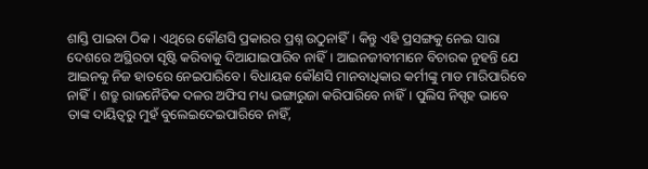ଶାସ୍ତି ପାଇବା ଠିକ। ଏଥିରେ କୌଣସି ପ୍ରକାରର ପ୍ରଶ୍ନ ଉଠୁନାହିଁ। କିନ୍ତୁ ଏହି ପ୍ରସଙ୍ଗକୁ ନେଇ ସାରା ଦେଶରେ ଅସ୍ଥିରତା ସୃଷ୍ଟି କରିବାକୁ ଦିଆଯାଇପାରିବ ନାହିଁ। ଆଇନଜୀବୀମାନେ ବିଚାରକ ନୁହନ୍ତି ଯେ ଆଇନକୁ ନିଜ ହାତରେ ନେଇପାରିବେ। ବିଧାୟକ କୌଣସି ମାନବାଧିକାର କର୍ମୀଙ୍କୁ ମାଡ ମାରିପାରିବେ ନାହିଁ। ଶତ୍ରୁ ରାଜନୈତିକ ଦଳର ଅଫିସ ମଧ୍ୟ ଭଙ୍ଗାରୁଜା କରିପାରିବେ ନାହିଁ। ପୁଲିସ ନିସ୍ପୃହ ଭାବେ ତାଙ୍କ ଦାୟିତ୍ଵରୁ ମୁହଁ ବୁଲେଇଦେଇପାରିବେ ନାହିଁ,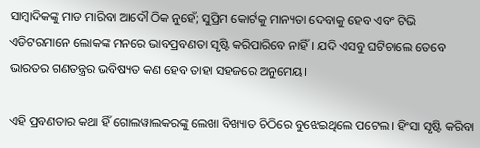ସାମ୍ବାଦିକଙ୍କୁ ମାଡ ମାରିବା ଆଦୌ ଠିକ ନୁହେଁ; ସୁପ୍ରିମ କୋର୍ଟକୁ ମାନ୍ୟତା ଦେବାକୁ ହେବ ଏବଂ ଟିଭି ଏଡିଟରମାନେ ଲୋକଙ୍କ ମନରେ ଭାବପ୍ରବଣତା ସୃଷ୍ଟି କରିପାରିବେ ନାହିଁ। ଯଦି ଏସବୁ ଘଟିଚାଲେ ତେବେ ଭାରତର ଗଣତନ୍ତ୍ରର ଭବିଷ୍ୟତ କଣ ହେବ ତାହା ସହଜରେ ଅନୁମେୟ।

ଏହି ପ୍ରବଣତାର କଥା ହିଁ ଗୋଲୱାଲକରଙ୍କୁ ଲେଖା ବିଖ୍ୟାତ ଚିଠିରେ ବୁଝେଇଥିଲେ ପଟେଲ। ହିଂସା ସୃଷ୍ଟି କରିବା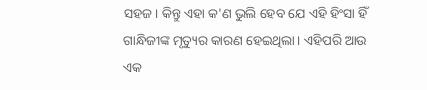ସହଜ। କିନ୍ତୁ ଏହା କ'ଣ ଭୁଲି ହେବ ଯେ ଏହି ହିଂସା ହିଁ ଗାନ୍ଧିଜୀଙ୍କ ମୃତ୍ୟୁର କାରଣ ହେଇଥିଲା। ଏହିପରି ଆଉ ଏକ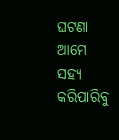ଘଟଣା ଆମେ ସହ୍ୟ କରିପାରିବୁ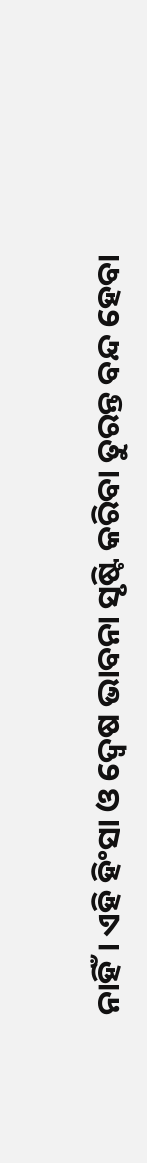ନାହିଁ। ଏହି ହିଂସା ଓ ଦ୍ଵେଷ ଭାବନା ସୃଷ୍ଟି କରିବା ତୁରନ୍ତ ବନ୍ଦ ହେବା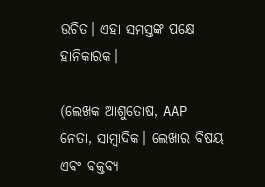ଉଚିତ। ଏହା ସମସ୍ତଙ୍କ ପକ୍ଷେ ହାନିକାରକ।

(ଲେଖକ ଆଶୁତୋଷ, AAP ନେତା, ସାମ୍ବାଦିକ। ଲେଖାର ବିଷୟ ଏବଂ ବକ୍ତବ୍ୟ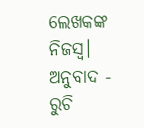ଲେଖକଙ୍କ ନିଜସ୍ୱ। ଅନୁବାଦ - ରୁଚି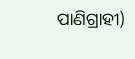ପାଣିଗ୍ରାହୀ)